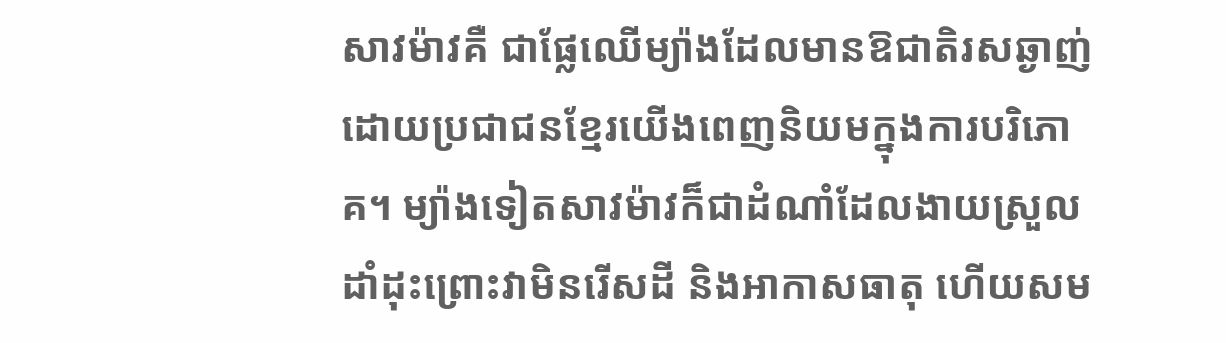សាវម៉ាវគឺ ជាផ្លែឈើម្យ៉ាងដែលមានឱជាតិរសឆ្ងាញ់ ដោយប្រជាជនខ្មែរយើងពេញនិយមក្នុងការបរិភោគ។ ម្យ៉ាងទៀតសាវម៉ាវក៏ជាដំណាំដែលងាយស្រួលដាំដុះព្រោះវាមិនរើសដី និងអាកាសធាតុ ហើយសម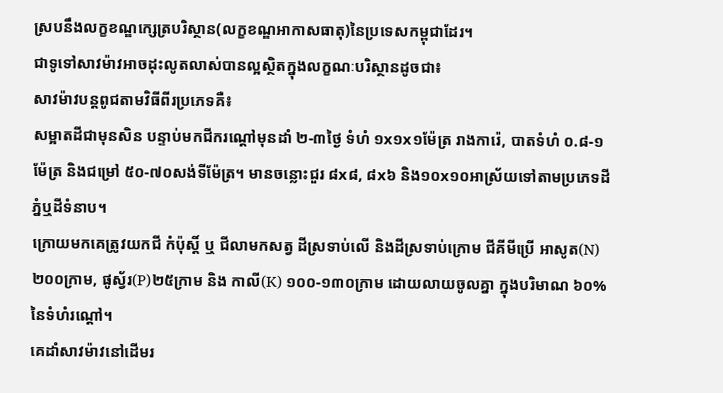ស្របនឹងលក្ខខណ្ឌក្សេត្របរិស្ថាន(លក្ខខណ្ឌអាកាសធាតុ)នៃប្រទេសកម្ពុជាដែរ។
ជាទូទៅសាវម៉ាវអាចដុះលូតលាស់បានល្អស្ថិតក្នុងលក្ខណៈបរិស្ថានដូចជា៖
សាវម៉ាវបន្តពូជតាមវិធីពីរប្រភេទគឺ៖
សម្អាតដីជាមុនសិន បន្ទាប់មកជីករណ្ដៅមុនដាំ ២-៣ថ្ងៃ ទំហំ ១x១x១ម៉ែត្រ រាងការ៉េ, បាតទំហំ ០.៨-១ម៉ែត្រ និងជម្រៅ ៥០-៧០សង់ទីម៉ែត្រ។ មានចន្លោះជួរ ៨x៨, ៨x៦ និង១០x១០អាស្រ័យទៅតាមប្រភេទដីភ្នំឬដីទំនាប។
ក្រោយមកគេត្រូវយកជី កំប៉ុស្តិ៍ ឬ ជីលាមកសត្វ ដីស្រទាប់លើ និងដីស្រទាប់ក្រោម ជីគីមីប្រើ អាសូត(N)២០០ក្រាម, ផូស្វ័រ(P)២៥ក្រាម និង កាលី(K) ១០០-១៣០ក្រាម ដោយលាយចូលគ្នា ក្នុងបរិមាណ ៦០%នៃទំហំរណ្ដៅ។
គេដាំសាវម៉ាវនៅដើមរ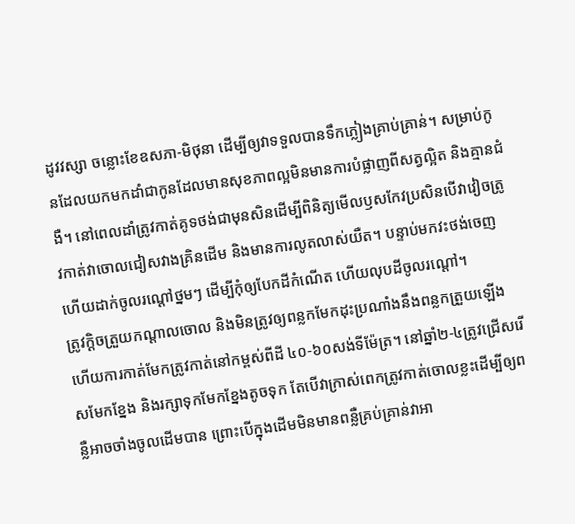ដូវវស្សា ចន្លោះខែឧសភា-មិថុនា ដើម្បីឲ្យវាទទួលបានទឹកភ្លៀងគ្រាប់គ្រាន់។ សម្រាប់កូនដែលយកមកដាំជាកូនដែលមានសុខភាពល្អមិនមានការបំផ្លាញពីសត្វល្អិត និងគ្មានជំងឺ។ នៅពេលដាំត្រូវកាត់គូទថង់ជាមុនសិនដើម្បីពិនិត្យមើលឫសកែវប្រសិនបើវាវៀចត្រូវកាត់វាចោលជៀសវាងគ្រិនដើម និងមានការលូតលាស់យឺត។ បន្ទាប់មកវះថង់ចេញ ហើយដាក់ចូលរណ្ដៅថ្នមៗ ដើម្បីកុំឲ្យបែកដីកំណើត ហើយលុបដីចូលរណ្ដៅ។
ត្រូវក្តិចត្រួយកណ្ដាលចោល និងមិនត្រូវឲ្យពន្លកមែកដុះប្រណាំងនឹងពន្លកត្រួយឡើង ហើយការកាត់មែកត្រូវកាត់នៅកម្ពស់ពីដី ៤០-៦០សង់ទីម៉ែត្រ។ នៅឆ្នាំ២-៤ត្រូវជ្រើសរើសមែកខ្នែង និងរក្សាទុកមែកខ្នែងតូចទុក តែបើវាក្រាស់ពេកត្រូវកាត់ចោលខ្លះដើម្បីឲ្យពន្លឺអាចចាំងចូលដើមបាន ព្រោះបើក្នុងដើមមិនមានពន្លឺគ្រប់គ្រាន់វាអា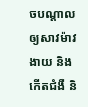ចបណ្ដាលឲ្យសាវម៉ាវងាយ និងកើតជំងឺ និ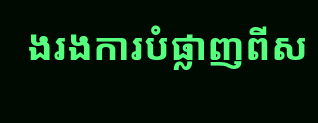ងរងការបំផ្លាញពីស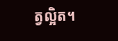ត្វល្អិត។